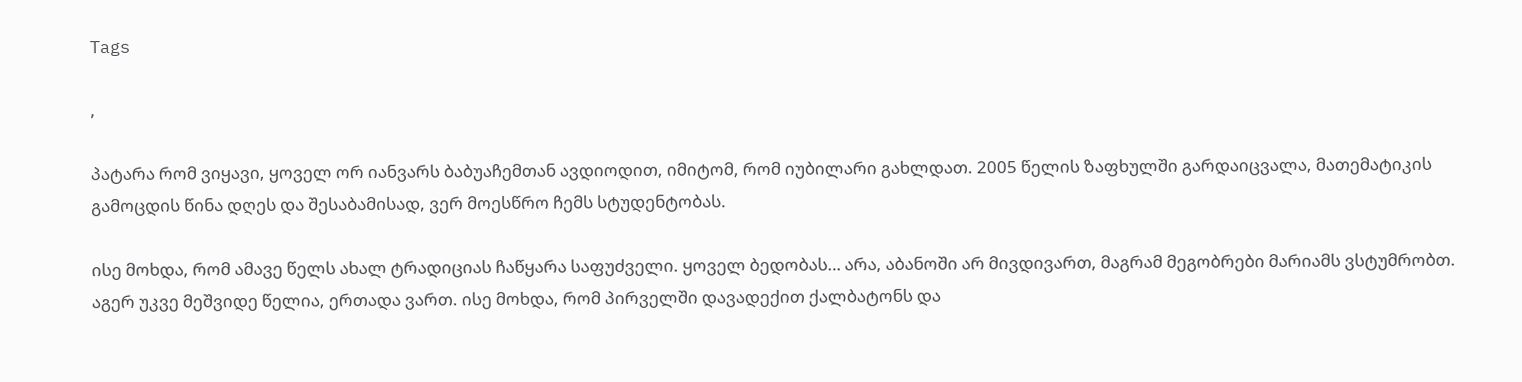Tags

,

პატარა რომ ვიყავი, ყოველ ორ იანვარს ბაბუაჩემთან ავდიოდით, იმიტომ, რომ იუბილარი გახლდათ. 2005 წელის ზაფხულში გარდაიცვალა, მათემატიკის გამოცდის წინა დღეს და შესაბამისად, ვერ მოესწრო ჩემს სტუდენტობას.

ისე მოხდა, რომ ამავე წელს ახალ ტრადიციას ჩაწყარა საფუძველი. ყოველ ბედობას… არა, აბანოში არ მივდივართ, მაგრამ მეგობრები მარიამს ვსტუმრობთ. აგერ უკვე მეშვიდე წელია, ერთადა ვართ. ისე მოხდა, რომ პირველში დავადექით ქალბატონს და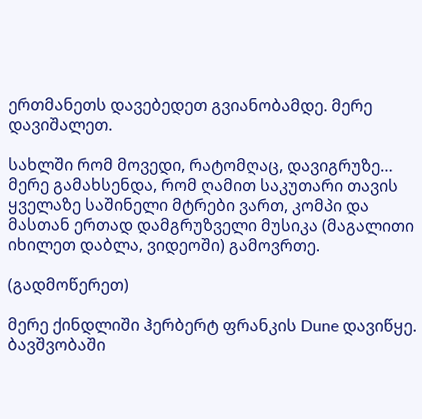ერთმანეთს დავებედეთ გვიანობამდე. მერე დავიშალეთ.

სახლში რომ მოვედი, რატომღაც, დავიგრუზე… მერე გამახსენდა, რომ ღამით საკუთარი თავის ყველაზე საშინელი მტრები ვართ, კომპი და მასთან ერთად დამგრუზველი მუსიკა (მაგალითი იხილეთ დაბლა, ვიდეოში) გამოვრთე.

(გადმოწერეთ)

მერე ქინდლიში ჰერბერტ ფრანკის Dune დავიწყე. ბავშვობაში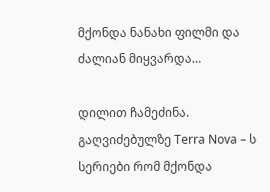მქონდა ნანახი ფილმი და ძალიან მიყვარდა…

დილით ჩამეძინა. გაღვიძებულზე Terra Nova – ს სერიები რომ მქონდა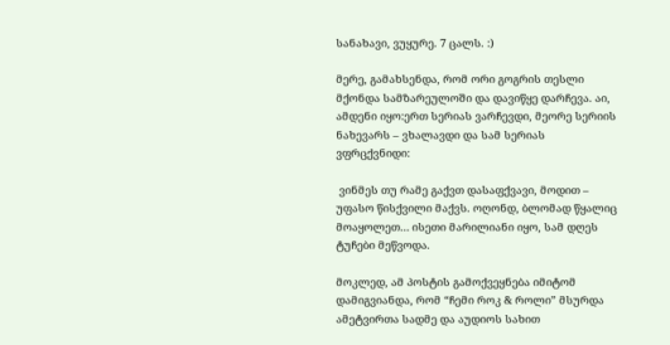სანახავი, ვუყურე. 7 ცალს. :)

მერე, გამახსენდა, რომ ორი გოგრის თესლი მქონდა სამზარეულოში და დავიწყე დარჩევა. აი, ამდენი იყო:ერთ სერიას ვარჩევდი, მეორე სერიის ნახევარს – ვხალავდი და სამ სერიას ვფრცქვნიდი:

 ვინმეს თუ რამე გაქვთ დასაფქვავი, მოდით – უფასო წისქვილი მაქვს. ოღონდ, ბლომად წყალიც მოაყოლეთ… ისეთი მარილიანი იყო, სამ დღეს ტუჩები მეწვოდა.

მოკლედ, ამ პოსტის გამოქვეყნება იმიტომ დამიგვიანდა, რომ “ჩემი როკ & როლი” მსურდა ამეტვირთა სადმე და აუდიოს სახით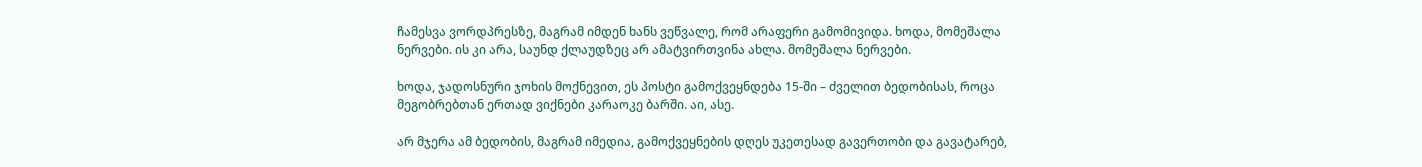ჩამესვა ვორდპრესზე, მაგრამ იმდენ ხანს ვეწვალე, რომ არაფერი გამომივიდა. ხოდა, მომეშალა ნერვები. ის კი არა, საუნდ ქლაუდზეც არ ამატვირთვინა ახლა. მომეშალა ნერვები.

ხოდა, ჯადოსნური ჯოხის მოქნევით, ეს პოსტი გამოქვეყნდება 15-ში – ძველით ბედობისას, როცა მეგობრებთან ერთად ვიქნები კარაოკე ბარში. აი, ასე.

არ მჯერა ამ ბედობის, მაგრამ იმედია, გამოქვეყნების დღეს უკეთესად გავერთობი და გავატარებ,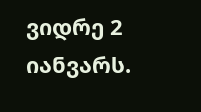ვიდრე 2 იანვარს.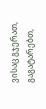ვისაც გჯერათ, გაგატარებთ,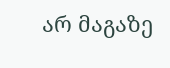არ მაგაზე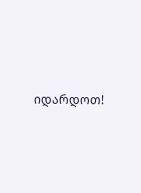იდარდოთ!